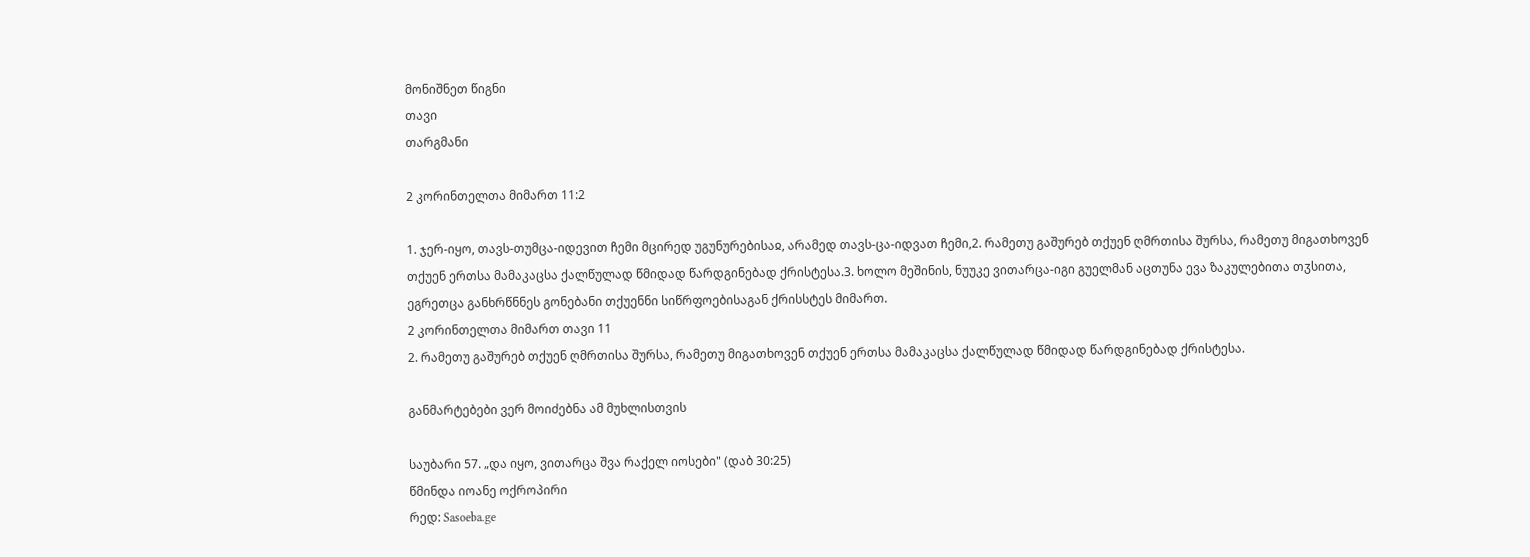მონიშნეთ წიგნი
თავი
თარგმანი

2 კორინთელთა მიმართ 11:2

1. ჯერ-იყო, თავს-თუმცა-იდევით ჩემი მცირედ უგუნურებისაჲ, არამედ თავს-ცა-იდვათ ჩემი,2. რამეთუ გაშურებ თქუენ ღმრთისა შურსა, რამეთუ მიგათხოვენ თქუენ ერთსა მამაკაცსა ქალწულად წმიდად წარდგინებად ქრისტესა.3. ხოლო მეშინის, ნუუკე ვითარცა-იგი გუელმან აცთუნა ევა ზაკულებითა თჳსითა, ეგრეთცა განხრწნნეს გონებანი თქუენნი სიწრფოებისაგან ქრისსტეს მიმართ.
2 კორინთელთა მიმართ თავი 11
2. რამეთუ გაშურებ თქუენ ღმრთისა შურსა, რამეთუ მიგათხოვენ თქუენ ერთსა მამაკაცსა ქალწულად წმიდად წარდგინებად ქრისტესა.

განმარტებები ვერ მოიძებნა ამ მუხლისთვის

საუბარი 57. „და იყო, ვითარცა შვა რაქელ იოსები" (დაბ 30:25)
წმინდა იოანე ოქროპირი
რედ: Sasoeba.ge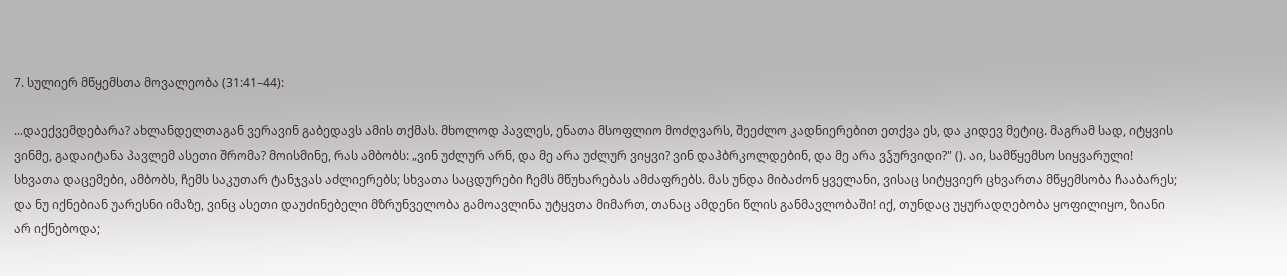7. სულიერ მწყემსთა მოვალეობა (31:41–44):

...დაექვემდებარა? ახლანდელთაგან ვერავინ გაბედავს ამის თქმას. მხოლოდ პავლეს, ენათა მსოფლიო მოძღვარს, შეეძლო კადნიერებით ეთქვა ეს, და კიდევ მეტიც. მაგრამ სად, იტყვის ვინმე, გადაიტანა პავლემ ასეთი შრომა? მოისმინე, რას ამბობს: „ვინ უძლურ არნ, და მე არა უძლურ ვიყვი? ვინ დაჰბრკოლდებინ, და მე არა ვჴურვიდი?" (). აი, სამწყემსო სიყვარული! სხვათა დაცემები, ამბობს, ჩემს საკუთარ ტანჯვას აძლიერებს; სხვათა საცდურები ჩემს მწუხარებას ამძაფრებს. მას უნდა მიბაძონ ყველანი, ვისაც სიტყვიერ ცხვართა მწყემსობა ჩააბარეს; და ნუ იქნებიან უარესნი იმაზე, ვინც ასეთი დაუძინებელი მზრუნველობა გამოავლინა უტყვთა მიმართ, თანაც ამდენი წლის განმავლობაში! იქ, თუნდაც უყურადღებობა ყოფილიყო, ზიანი არ იქნებოდა;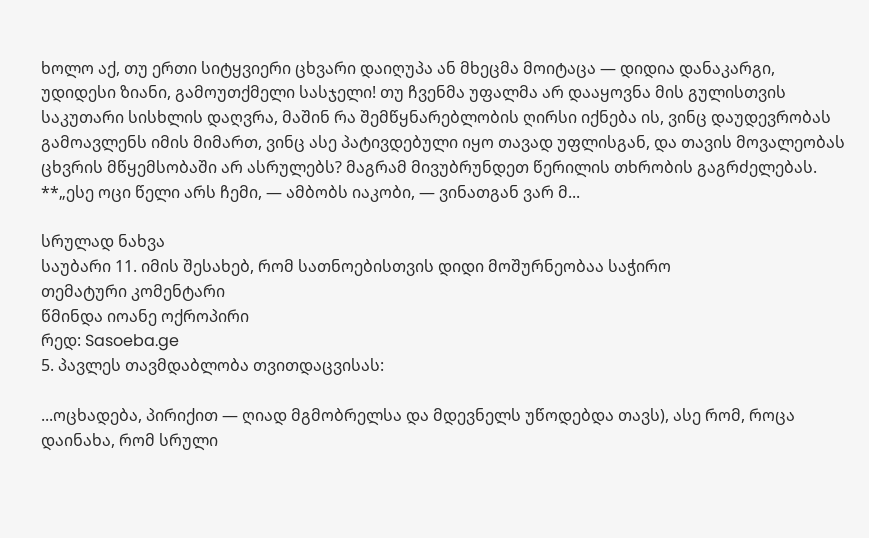ხოლო აქ, თუ ერთი სიტყვიერი ცხვარი დაიღუპა ან მხეცმა მოიტაცა — დიდია დანაკარგი, უდიდესი ზიანი, გამოუთქმელი სასჯელი! თუ ჩვენმა უფალმა არ დააყოვნა მის გულისთვის საკუთარი სისხლის დაღვრა, მაშინ რა შემწყნარებლობის ღირსი იქნება ის, ვინც დაუდევრობას გამოავლენს იმის მიმართ, ვინც ასე პატივდებული იყო თავად უფლისგან, და თავის მოვალეობას ცხვრის მწყემსობაში არ ასრულებს? მაგრამ მივუბრუნდეთ წერილის თხრობის გაგრძელებას. **„ესე ოცი წელი არს ჩემი, — ამბობს იაკობი, — ვინათგან ვარ მ...

სრულად ნახვა
საუბარი 11. იმის შესახებ, რომ სათნოებისთვის დიდი მოშურნეობაა საჭირო
თემატური კომენტარი
წმინდა იოანე ოქროპირი
რედ: Sasoeba.ge
5. პავლეს თავმდაბლობა თვითდაცვისას:

...ოცხადება, პირიქით — ღიად მგმობრელსა და მდევნელს უწოდებდა თავს), ასე რომ, როცა დაინახა, რომ სრული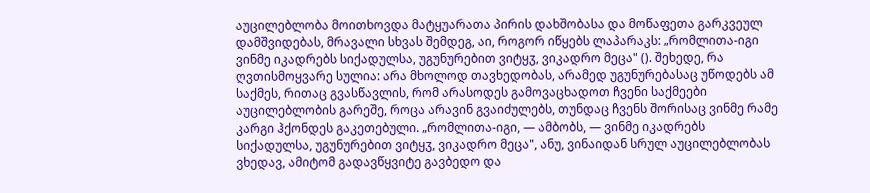აუცილებლობა მოითხოვდა მატყუარათა პირის დახშობასა და მოწაფეთა გარკვეულ დამშვიდებას, მრავალი სხვას შემდეგ, აი, როგორ იწყებს ლაპარაკს: „რომლითა-იგი ვინმე იკადრებს სიქადულსა, უგუნურებით ვიტყჳ, ვიკადრო მეცა" (). შეხედე, რა ღვთისმოყვარე სულია: არა მხოლოდ თავხედობას, არამედ უგუნურებასაც უწოდებს ამ საქმეს, რითაც გვასწავლის, რომ არასოდეს გამოვაცხადოთ ჩვენი საქმეები აუცილებლობის გარეშე, როცა არავინ გვაიძულებს, თუნდაც ჩვენს შორისაც ვინმე რამე კარგი ჰქონდეს გაკეთებული. „რომლითა-იგი, — ამბობს, — ვინმე იკადრებს სიქადულსა, უგუნურებით ვიტყჳ, ვიკადრო მეცა", ანუ, ვინაიდან სრულ აუცილებლობას ვხედავ, ამიტომ გადავწყვიტე გავბედო და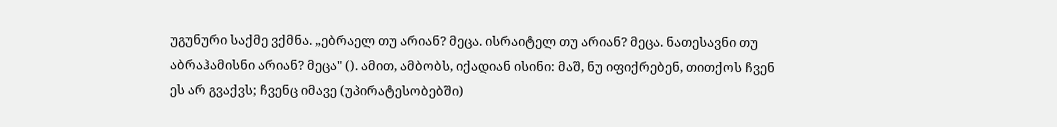უგუნური საქმე ვქმნა. „ებრაელ თუ არიან? მეცა. ისრაიტელ თუ არიან? მეცა. ნათესავნი თუ აბრაჰამისნი არიან? მეცა" (). ამით, ამბობს, იქადიან ისინი: მაშ, ნუ იფიქრებენ, თითქოს ჩვენ ეს არ გვაქვს; ჩვენც იმავე (უპირატესობებში)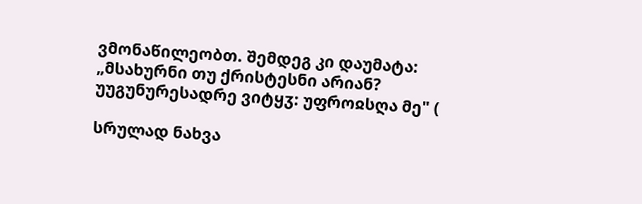ვმონაწილეობთ. შემდეგ კი დაუმატა: „მსახურნი თუ ქრისტესნი არიან? უუგუნურესადრე ვიტყჳ: უფროჲსღა მე" (

სრულად ნახვა